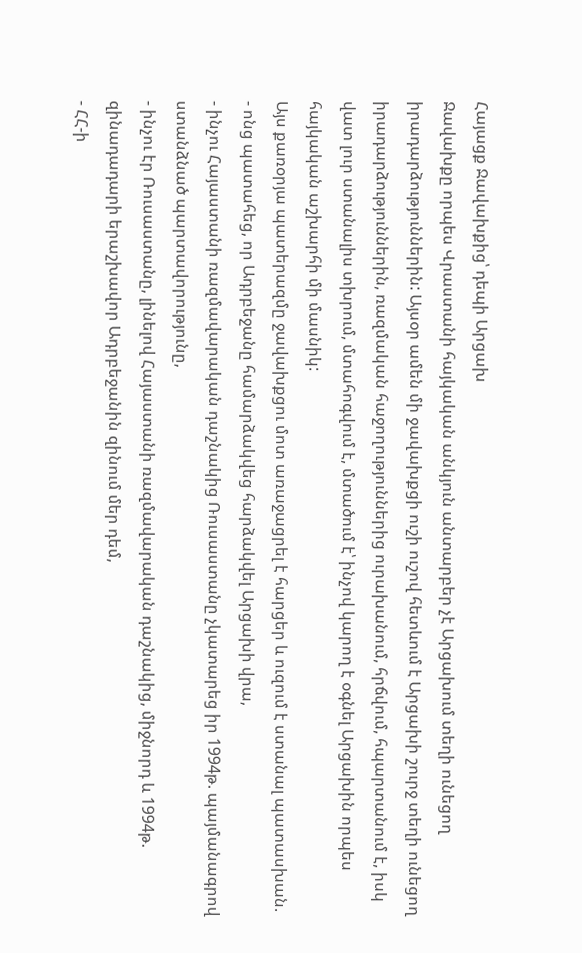Հայացք Ջավախքից՝ դեպի Արցախ
Ջավախքը որպես Վրաստանի հայկական անկյուն անտարբեր չէ Արցախում տեղի ունեցող իրադարձություններին: Այսօր ամեն մի ջավախքցի ուշի ուշով հետևում է Արցախի շուրջ տեղի ունեցող իրադարձություններին, ռազմական հաջողություններից ուրախանում, հրճվում, հպարտանում է, իսկ վատ լուր ստանալիս տխրում, մտահոգվում է, մտածում է՝ ինչով կարող է օգնել Արցախին որպես հայկական աշխարհի մի մասնիկ:
Այս քառօրյա պատերազմը ջավախքցու մոտ առաջացրել է հարցեր և ուզում է ստանալ պատասխան.
- ոնց պատահեց, որ Ադրբեջանը համարձակվեց հարձակվել Արցախի վրա,
- ինչու Հայաստանի ռազմավարական դաշնակից Ռուսաստանը չկատարեց իր 1994թ. պայմանագրով ստանձնած պարտավորությունը,
- ինչու էր Ռուսաստանը, լինելով Հայաստանի ռազմավարական դաշնակից, միջնորդ և 1994թ. զինադադարի երաշխավոր Ադրբեջանին զինում մեր դեմ,
- ՀՀ-ի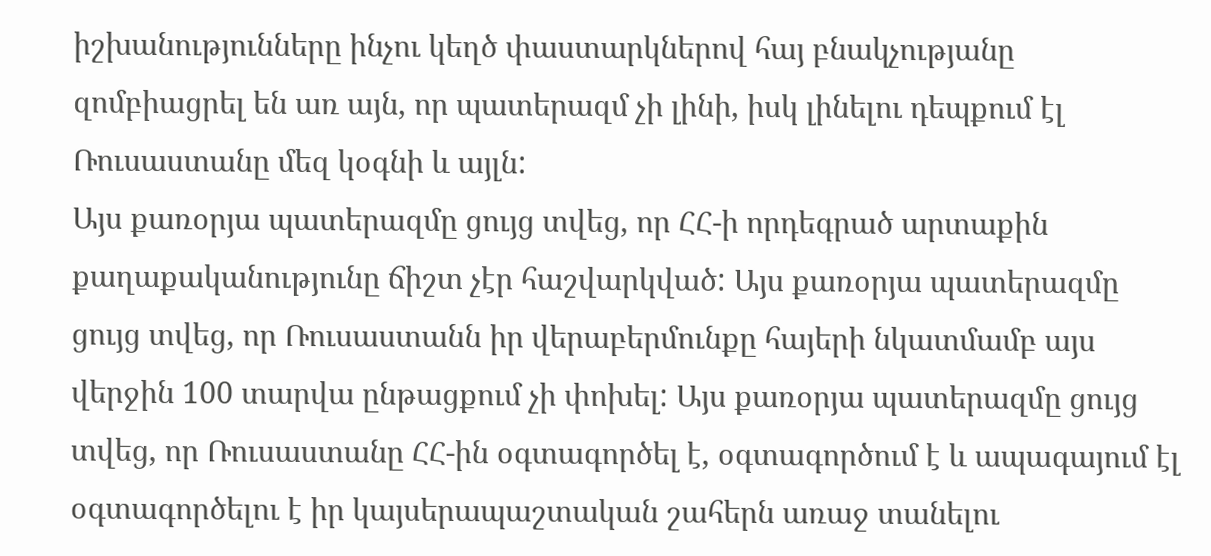իշխանությունները ինչու կեղծ փաստարկներով հայ բնակչությանը զոմբիացրել են առ այն, որ պատերազմ չի լինի, իսկ լինելու դեպքում էլ Ռուսաստանը մեզ կօգնի և այլն:
Այս քառօրյա պատերազմը ցույց տվեց, որ ՀՀ-ի որդեգրած արտաքին քաղաքականությունը ճիշտ չէր հաշվարկված: Այս քառօրյա պատերազմը ցույց տվեց, որ Ռուսաստանն իր վերաբերմունքը հայերի նկատմամբ այս վերջին 100 տարվա ընթացքում չի փոխել: Այս քառօրյա պատերազմը ցույց տվեց, որ Ռուսաստանը ՀՀ-ին օգտագործել է, օգտագործում է և ապագայում էլ օգտագործելու է իր կայսերապաշտական շահերն առաջ տանելու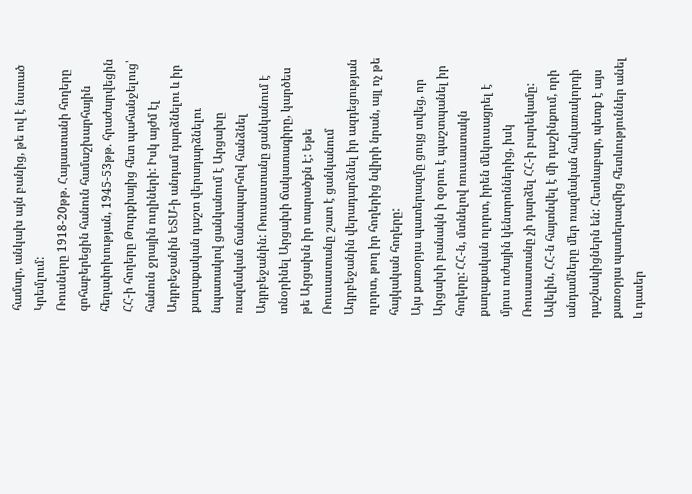համար, անկախ այն բանից, թե ով է նստած Կրեմլում:
Ռուսները 1918-20թթ. Հայաստանի հողերը զոհաբերեցին հանուն համաշխարհային հեղափոխության, 1945-53թթ. հրաժարվեցին ՀՀ-ի հողերը Թուրքիայից հետ պահանջելուց՝ հանուն ջրային ուղիների: Իսկ այժմ էլ Ադրբեջանին ԵՏՄ-ի անդամ դարձնելու և իր քաղաքական դաշտ վերադարձնելու նպատակով ցանկանում է Արցախը ռազմական ճանապարհով հանձնել Ադրբեջանին: Ռուսաստանը ցանկանում է տնօրինել Արցախի ճակատագիրը, կարծես թե Արցախն իր տարածքն է: Եթե Ռուսաստանը շատ է ցանկանում Ադրբեջանին վերադարձնել իր ազդեցության ոլորտ, թող իր հողերից նվիրի նրան, այլ ոչ թե հայկական հողերը:
Այս քառօրյա պատերազմը ցույց տվեց, որ Արցախի բանակն ի զօրու է պաշտպանել իր հողերը: ՀՀ-ն, մտնելով ռուսաստակն քաղաքական ոլորտ, իրեն մեկուսացրել է մյուս ուժային կենտրոններից, իսկ Ռուսաստանը չի դարձել ՀՀ-ի բարեկամը: Ավելին, ՀՀ-ն հայտնվել է մի դաշինքում, որի անդամները մեր ռազմական հակառակորդի դաշնակիցներն են: Հետևաբար, պետք է այս քառօրյա պատերազմից հետևություններ անել և դասեր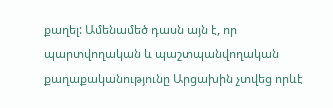քաղել: Ամենամեծ դասն այն է, որ պարտվողական և պաշտպանվողական քաղաքականությունը Արցախին չտվեց որևէ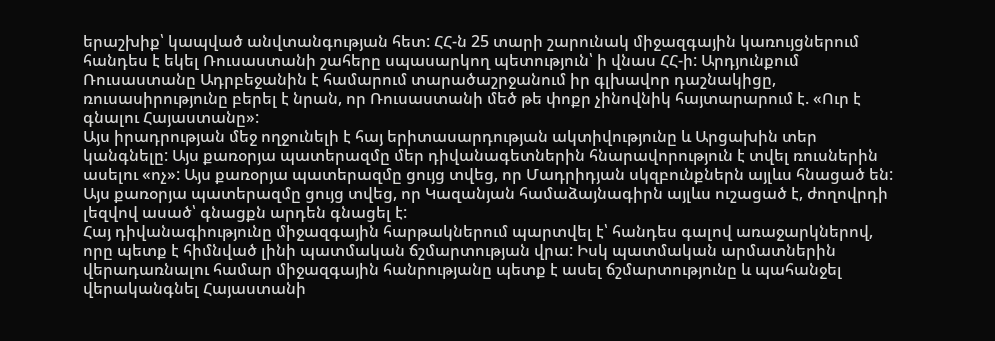երաշխիք՝ կապված անվտանգության հետ: ՀՀ-ն 25 տարի շարունակ միջազգային կառույցներում հանդես է եկել Ռուսաստանի շահերը սպասարկող պետություն՝ ի վնաս ՀՀ-ի: Արդյունքում Ռուսաստանը Ադրբեջանին է համարում տարածաշրջանում իր գլխավոր դաշնակիցը, ռուսասիրությունը բերել է նրան, որ Ռուսաստանի մեծ թե փոքր չինովնիկ հայտարարում է. «Ուր է գնալու Հայաստանը»:
Այս իրադրության մեջ ողջունելի է հայ երիտասարդության ակտիվությունը և Արցախին տեր կանգնելը: Այս քառօրյա պատերազմը մեր դիվանագետներին հնարավորություն է տվել ռուսներին ասելու «ոչ»: Այս քառօրյա պատերազմը ցույց տվեց, որ Մադրիդյան սկզբունքներն այլևս հնացած են: Այս քառօրյա պատերազմը ցույց տվեց, որ Կազանյան համաձայնագիրն այլևս ուշացած է, ժողովրդի լեզվով ասած՝ գնացքն արդեն գնացել է:
Հայ դիվանագիությունը միջազգային հարթակներում պարտվել է՝ հանդես գալով առաջարկներով, որը պետք է հիմնված լինի պատմական ճշմարտության վրա: Իսկ պատմական արմատներին վերադառնալու համար միջազգային հանրությանը պետք է ասել ճշմարտությունը և պահանջել վերականգնել Հայաստանի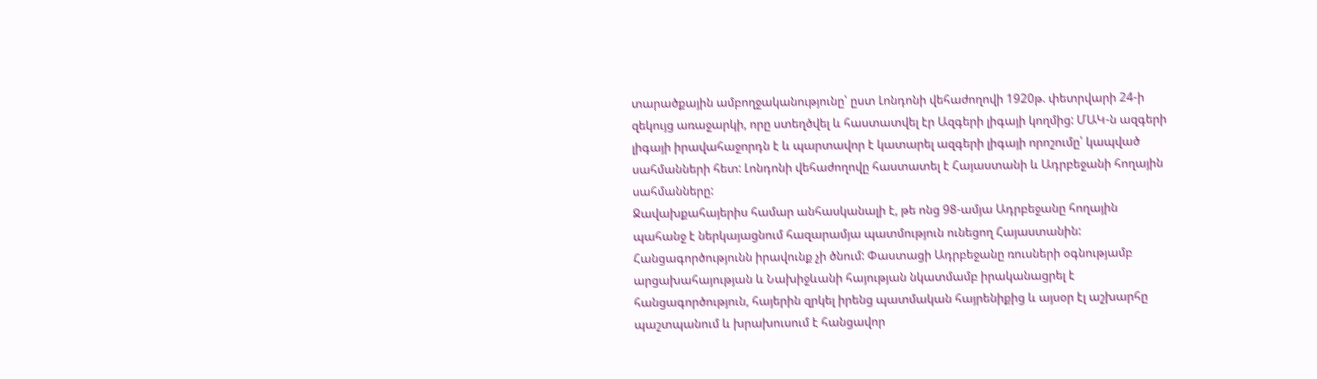տարածքային ամբողջականությունը՝ ըստ Լոնդոնի վեհաժողովի 1920թ. փետրվարի 24-ի զեկույց առաջարկի, որը ստեղծվել և հաստատվել էր Ազգերի լիգայի կողմից: ՄԱԿ-ն ազգերի լիգայի իրավահաջորդն է և պարտավոր է կատարել ազգերի լիգայի որոշումը՝ կապված սահմանների հետ: Լոնդոնի վեհաժողովը հաստատել է Հայաստանի և Ադրբեջանի հողային սահմանները:
Ջավախքահայերիս համար անհասկանալի է, թե ոնց 98-ամյա Ադրբեջանը հողային պահանջ է ներկայացնում հազարամյա պատմություն ունեցող Հայաստանին: Հանցագործությունն իրավունք չի ծնում: Փաստացի Ադրբեջանը ռուսների օգնությամբ արցախահայության և Նախիջևանի հայության նկատմամբ իրականացրել է հանցագործություն, հայերին զրկել իրենց պատմական հայրենիքից և այսօր էլ աշխարհը պաշտպանում և խրախուսում է հանցավոր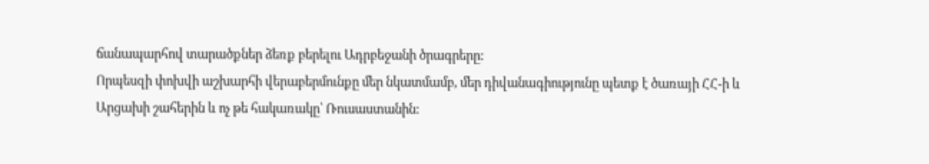ճանապարհով տարածքներ ձեռք բերելու Ադրբեջանի ծրագրերը:
Որպեսզի փոխվի աշխարհի վերաբերմունքը մեր նկատմամբ, մեր դիվանագիությունը պետք է ծառայի ՀՀ-ի և Արցախի շահերին և ոչ թե հակառակը՝ Ռուսաստանին: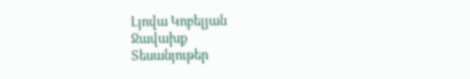Լյովա Կոբելյան
Ջավախք
Տեսանյութեր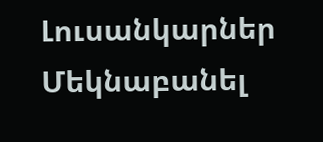Լուսանկարներ
Մեկնաբանել